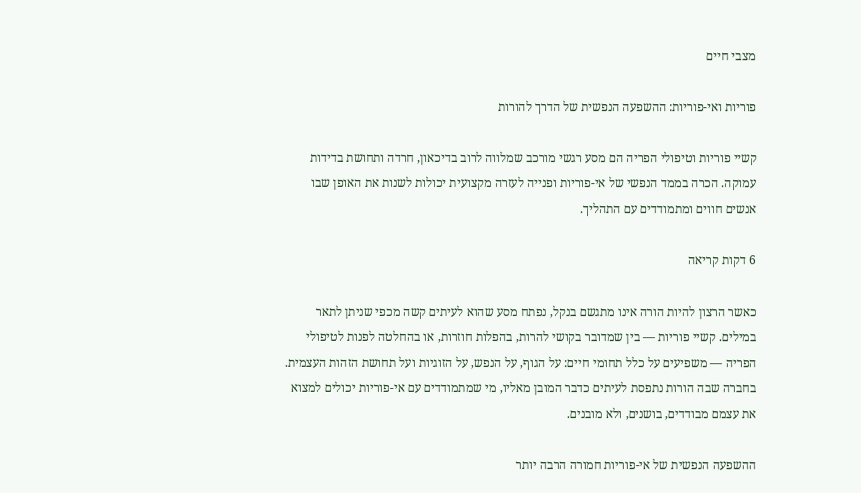מצבי חיים

פוריות ואי-פוריות: ההשפעה הנפשית של הדרך להורות

קשיי פוריות וטיפולי הפריה הם מסע רגשי מורכב שמלווה לרוב בדיכאון, חרדה ותחושת בדידות עמוקה. הכרה בממד הנפשי של אי-פוריות ופנייה לעזרה מקצועית יכולות לשנות את האופן שבו אנשים חווים ומתמודדים עם התהליך.

6 דקות קריאה

כאשר הרצון להיות הורה אינו מתגשם בנקל, נפתח מסע שהוא לעיתים קשה מכפי שניתן לתאר במילים. קשיי פוריות — בין שמדובר בקושי להרות, בהפלות חוזרות, או בהחלטה לפנות לטיפולי הפריה — משפיעים על כלל תחומי חיים: על הגוף, על הנפש, על הזוגיות ועל תחושת הזהות העצמית. בחברה שבה הורות נתפסת לעיתים כדבר המובן מאליו, מי שמתמודדים עם אי-פוריות יכולים למצוא את עצמם מבודדים, בושנים, ולא מובנים.

ההשפעה הנפשית של אי-פוריות חמורה הרבה יותר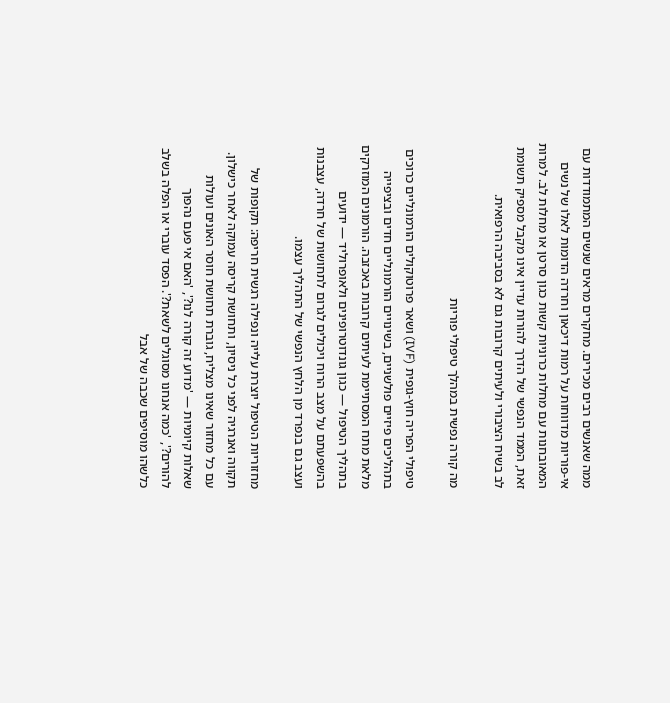ממה שאנשים רבים מכירים. מחקרים מראים שנשים המתמודדות עם אי-פוריות מדווחות על רמות דיכאון וחרדה הדומות לאלו של נשים המאובחנות עם מחלות כרוניות קשות כגון סרטן או מחלות לב. למרות זאת, הממד הנפשי של הדרך להורות עדיין אינו מקבל מספיק תשומת לב בשיח הציבורי ולעיתים קרובות גם לא בסביבה הרפואית.

מה קורה נפשית במהלך טיפולי פוריות

טיפולי הפריה חוץ-גופית (IVF) ושאר פרוטוקולים הורמונליים כרוכים בתהליכים פיזיים פולשניים, בשינויים הורמונליים חדים ובציפייה מלאת מתח המסתיימת לעיתים קרובות באכזבה. הורמונים המוזרקים בתהליך הטיפול — כגון גונדוטרופינים ולאופרוליד — ידועים בהשפעתם על מצב הרוח ויכולים לגרום לתחושות של חרדה, עצבנות ועצב גם בנפרד מן הלחץ הנפשי של התהליך עצמו.

מחזוריות הטיפול יוצרת עלייה ונפילה רגשית חריפה: תקופות של תקווה ואנרגיה לפני כל ניסיון, ותחושת קריסה עמוקה לאחר כישלון. עם כל מחזור שאינו מצליח, גוברת תחושת חוסר האונים ועולות שאלות קיומיות — 'מדוע זה קורה לנו?', 'האם אי פעם נהפוך להורים?', 'כמה אנחנו מסוגלים לשאת?'. הפסד עוברי או הפלה בשלב כלשהו מוסיפים שכבה של אבל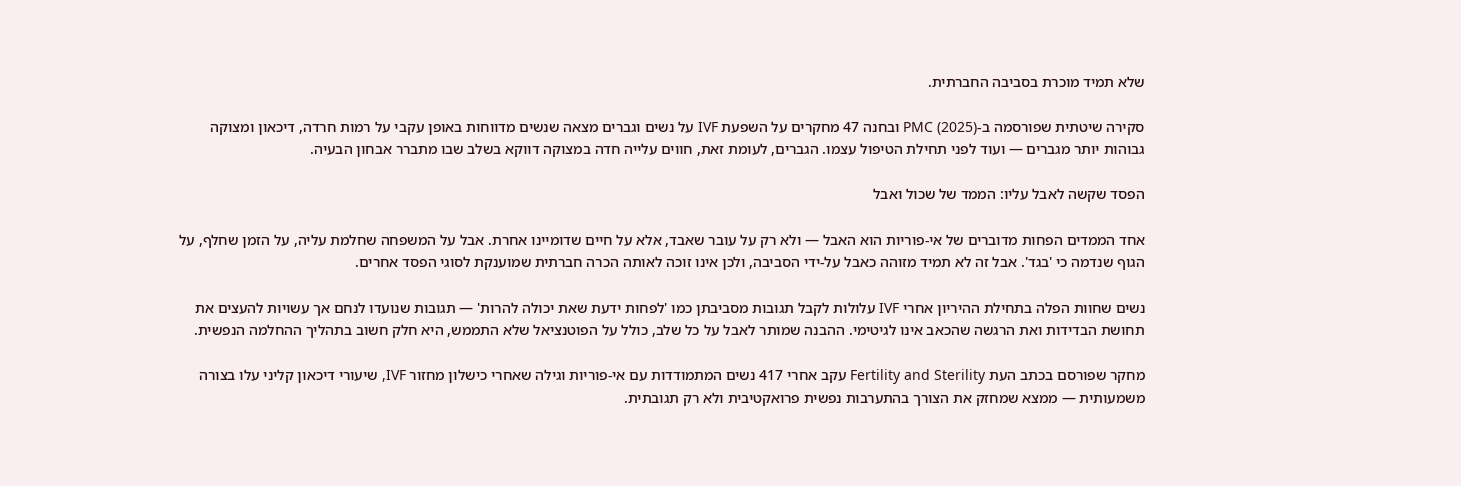שלא תמיד מוכרת בסביבה החברתית.

סקירה שיטתית שפורסמה ב-PMC (2025) ובחנה 47 מחקרים על השפעת IVF על נשים וגברים מצאה שנשים מדווחות באופן עקבי על רמות חרדה, דיכאון ומצוקה גבוהות יותר מגברים — ועוד לפני תחילת הטיפול עצמו. הגברים, לעומת זאת, חווים עלייה חדה במצוקה דווקא בשלב שבו מתברר אבחון הבעיה.

הפסד שקשה לאבל עליו: הממד של שכול ואבל

אחד הממדים הפחות מדוברים של אי-פוריות הוא האבל — ולא רק על עובר שאבד, אלא על חיים שדומיינו אחרת. אבל על המשפחה שחלמת עליה, על הזמן שחלף, על הגוף שנדמה כי 'בגד'. אבל זה לא תמיד מזוהה כאבל על-ידי הסביבה, ולכן אינו זוכה לאותה הכרה חברתית שמוענקת לסוגי הפסד אחרים.

נשים שחוות הפלה בתחילת ההיריון אחרי IVF עלולות לקבל תגובות מסביבתן כמו 'לפחות ידעת שאת יכולה להרות' — תגובות שנועדו לנחם אך עשויות להעצים את תחושת הבדידות ואת הרגשה שהכאב אינו לגיטימי. ההבנה שמותר לאבל על כל שלב, כולל על הפוטנציאל שלא התממש, היא חלק חשוב בתהליך ההחלמה הנפשית.

מחקר שפורסם בכתב העת Fertility and Sterility עקב אחרי 417 נשים המתמודדות עם אי-פוריות וגילה שאחרי כישלון מחזור IVF, שיעורי דיכאון קליני עלו בצורה משמעותית — ממצא שמחזק את הצורך בהתערבות נפשית פרואקטיבית ולא רק תגובתית.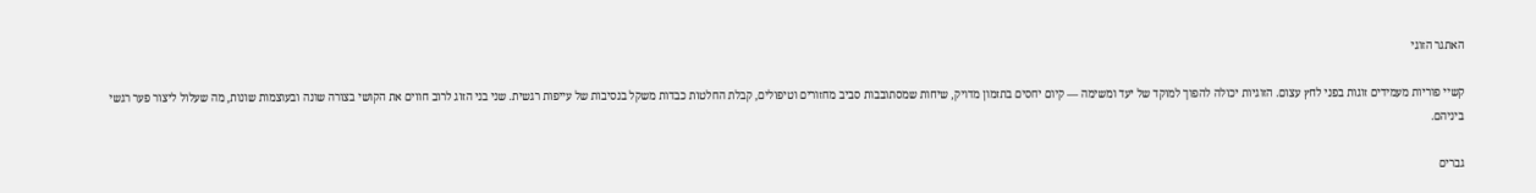האתגר הזוגי

קשיי פוריות מעמידים זוגות בפני לחץ עצום. הזוגיות יכולה להפוך למוקד של יעד ומשימה — קיום יחסים בתזמון מדויק, שיחות שמסתובבות סביב מחזורים וטיפולים, קבלת החלטות כבדות משקל בנסיבות של עייפות רגשית. שני בני הזוג לרוב חווים את הקושי בצורה שונה ובעוצמות שונות, מה שעלול ליצור פער רגשי ביניהם.

גברים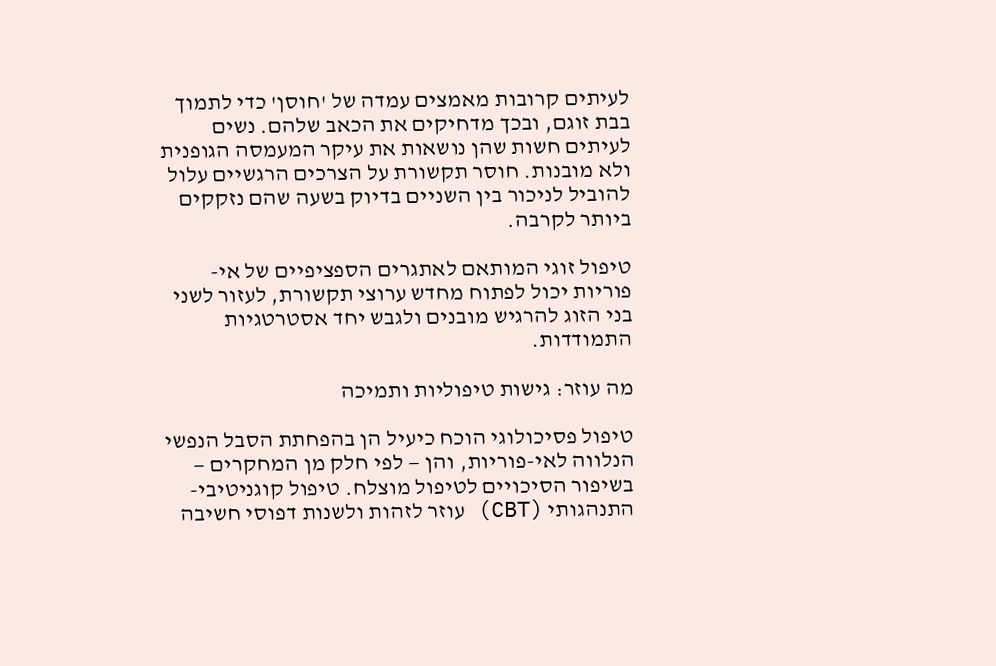לעיתים קרובות מאמצים עמדה של 'חוסן' כדי לתמוך בבת זוגם, ובכך מדחיקים את הכאב שלהם. נשים לעיתים חשות שהן נושאות את עיקר המעמסה הגופנית ולא מובנות. חוסר תקשורת על הצרכים הרגשיים עלול להוביל לניכור בין השניים בדיוק בשעה שהם נזקקים ביותר לקרבה.

טיפול זוגי המותאם לאתגרים הספציפיים של אי-פוריות יכול לפתוח מחדש ערוצי תקשורת, לעזור לשני בני הזוג להרגיש מובנים ולגבש יחד אסטרטגיות התמודדות.

מה עוזר: גישות טיפוליות ותמיכה

טיפול פסיכולוגי הוכח כיעיל הן בהפחתת הסבל הנפשי הנלווה לאי-פוריות, והן — לפי חלק מן המחקרים — בשיפור הסיכויים לטיפול מוצלח. טיפול קוגניטיבי-התנהגותי (CBT) עוזר לזהות ולשנות דפוסי חשיבה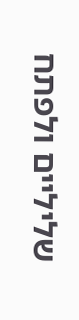שליליים ולפתח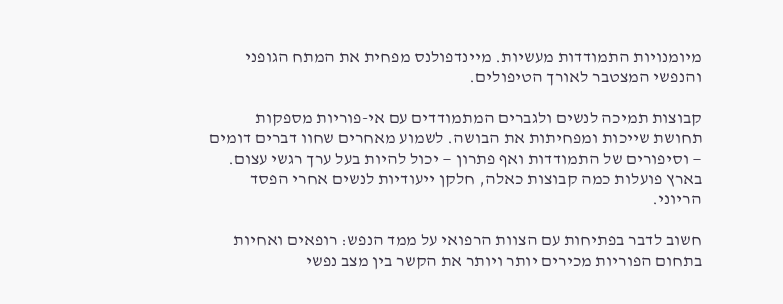מיומנויות התמודדות מעשיות. מיינדפולנס מפחית את המתח הגופני והנפשי המצטבר לאורך הטיפולים.

קבוצות תמיכה לנשים ולגברים המתמודדים עם אי-פוריות מספקות תחושת שייכות ומפחיתות את הבושה. לשמוע מאחרים שחוו דברים דומים — וסיפורים של התמודדות ואף פתרון — יכול להיות בעל ערך רגשי עצום. בארץ פועלות כמה קבוצות כאלה, חלקן ייעודיות לנשים אחרי הפסד הריוני.

חשוב לדבר בפתיחות עם הצוות הרפואי על ממד הנפש: רופאים ואחיות בתחום הפוריות מכירים יותר ויותר את הקשר בין מצב נפשי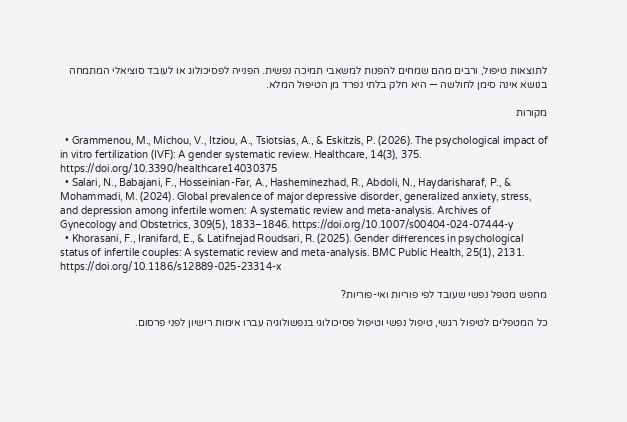לתוצאות טיפול, ורבים מהם שמחים להפנות למשאבי תמיכה נפשית. הפנייה לפסיכולוג או לעובד סוציאלי המתמחה בנושא אינה סימן לחולשה — היא חלק בלתי נפרד מן הטיפול המלא.

מקורות

  • Grammenou, M., Michou, V., Itziou, A., Tsiotsias, A., & Eskitzis, P. (2026). The psychological impact of in vitro fertilization (IVF): A gender systematic review. Healthcare, 14(3), 375. https://doi.org/10.3390/healthcare14030375
  • Salari, N., Babajani, F., Hosseinian-Far, A., Hasheminezhad, R., Abdoli, N., Haydarisharaf, P., & Mohammadi, M. (2024). Global prevalence of major depressive disorder, generalized anxiety, stress, and depression among infertile women: A systematic review and meta-analysis. Archives of Gynecology and Obstetrics, 309(5), 1833–1846. https://doi.org/10.1007/s00404-024-07444-y
  • Khorasani, F., Iranifard, E., & Latifnejad Roudsari, R. (2025). Gender differences in psychological status of infertile couples: A systematic review and meta-analysis. BMC Public Health, 25(1), 2131. https://doi.org/10.1186/s12889-025-23314-x

מחפש מטפל נפשי שעובד לפי פוריות ואי-פוריות?

כל המטפלים לטיפול רגשי, טיפול נפשי וטיפול פסיכולוגי בנפשולוגיה עברו אימות רישיון לפני פרסום.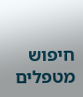חיפוש מטפלים